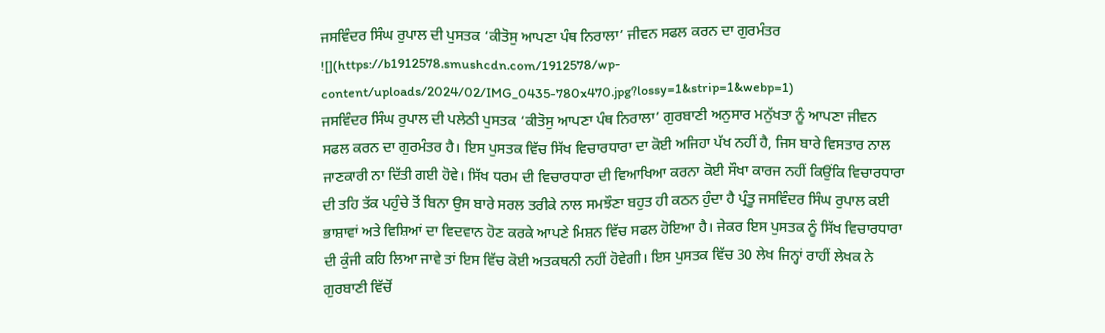ਜਸਵਿੰਦਰ ਸਿੰਘ ਰੁਪਾਲ ਦੀ ਪੁਸਤਕ ‘ਕੀਤੋਸੁ ਆਪਣਾ ਪੰਥ ਨਿਰਾਲਾ’ ਜੀਵਨ ਸਫਲ ਕਰਨ ਦਾ ਗੁਰਮੰਤਰ
![](https://b1912578.smushcdn.com/1912578/wp-content/uploads/2024/02/IMG_0435-780x470.jpg?lossy=1&strip=1&webp=1)
ਜਸਵਿੰਦਰ ਸਿੰਘ ਰੁਪਾਲ ਦੀ ਪਲੇਠੀ ਪੁਸਤਕ ‘ਕੀਤੋਸੁ ਆਪਣਾ ਪੰਥ ਨਿਰਾਲਾ’ ਗੁਰਬਾਣੀ ਅਨੁਸਾਰ ਮਨੁੱਖਤਾ ਨੂੰ ਆਪਣਾ ਜੀਵਨ
ਸਫਲ ਕਰਨ ਦਾ ਗੁਰਮੰਤਰ ਹੈ। ਇਸ ਪੁਸਤਕ ਵਿੱਚ ਸਿੱਖ ਵਿਚਾਰਧਾਰਾ ਦਾ ਕੋਈ ਅਜਿਹਾ ਪੱਖ ਨਹੀਂ ਹੈ, ਜਿਸ ਬਾਰੇ ਵਿਸਤਾਰ ਨਾਲ
ਜਾਣਕਾਰੀ ਨਾ ਦਿੱਤੀ ਗਈ ਹੋਵੇ। ਸਿੱਖ ਧਰਮ ਦੀ ਵਿਚਾਰਧਾਰਾ ਦੀ ਵਿਆਖਿਆ ਕਰਨਾ ਕੋਈ ਸੌਖਾ ਕਾਰਜ ਨਹੀਂ ਕਿਉਂਕਿ ਵਿਚਾਰਧਾਰਾ
ਦੀ ਤਹਿ ਤੱਕ ਪਹੁੰਚੇ ਤੋਂ ਬਿਨਾ ਉਸ ਬਾਰੇ ਸਰਲ ਤਰੀਕੇ ਨਾਲ ਸਮਝੌਣਾ ਬਹੁਤ ਹੀ ਕਠਨ ਹੁੰਦਾ ਹੈ ਪ੍ਰੰਤੂ ਜਸਵਿੰਦਰ ਸਿੰਘ ਰੁਪਾਲ ਕਈ
ਭਾਸ਼ਾਵਾਂ ਅਤੇ ਵਿਸ਼ਿਆਂ ਦਾ ਵਿਦਵਾਨ ਹੋਣ ਕਰਕੇ ਆਪਣੇ ਮਿਸ਼ਨ ਵਿੱਚ ਸਫਲ ਹੋਇਆ ਹੈ। ਜੇਕਰ ਇਸ ਪੁਸਤਕ ਨੂੰ ਸਿੱਖ ਵਿਚਾਰਧਾਰਾ
ਦੀ ਕੁੰਜੀ ਕਹਿ ਲਿਆ ਜਾਵੇ ਤਾਂ ਇਸ ਵਿੱਚ ਕੋਈ ਅਤਕਥਨੀ ਨਹੀਂ ਹੋਵੇਗੀ। ਇਸ ਪੁਸਤਕ ਵਿੱਚ 30 ਲੇਖ ਜਿਨ੍ਹਾਂ ਰਾਹੀਂ ਲੇਖਕ ਨੇ
ਗੁਰਬਾਣੀ ਵਿੱਚੋਂ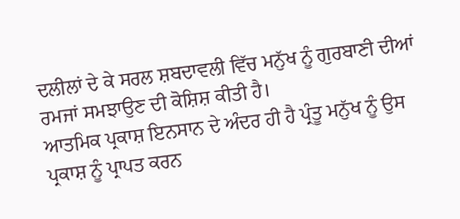ਦਲੀਲਾਂ ਦੇ ਕੇ ਸਰਲ ਸ਼ਬਦਾਵਲੀ ਵਿੱਚ ਮਨੁੱਖ ਨੂੰ ਗੁਰਬਾਣੀ ਦੀਆਂ ਰਮਜਾਂ ਸਮਝਾਉਣ ਦੀ ਕੋਸ਼ਿਸ਼ ਕੀਤੀ ਹੈ।
ਆਤਮਿਕ ਪ੍ਰਕਾਸ਼ ਇਨਸਾਨ ਦੇ ਅੰਦਰ ਹੀ ਹੈ ਪ੍ਰੰਤੂ ਮਨੁੱਖ ਨੂੰ ਉਸ ਪ੍ਰਕਾਸ਼ ਨੂੰ ਪ੍ਰਾਪਤ ਕਰਨ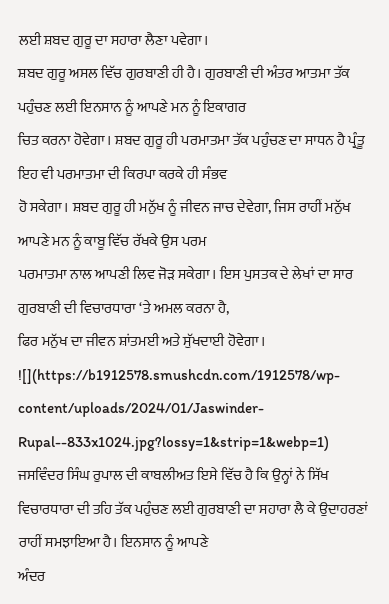ਲਈ ਸ਼ਬਦ ਗੁਰੂ ਦਾ ਸਹਾਰਾ ਲੈਣਾ ਪਵੇਗਾ।
ਸ਼ਬਦ ਗੁਰੂ ਅਸਲ ਵਿੱਚ ਗੁਰਬਾਣੀ ਹੀ ਹੈ। ਗੁਰਬਾਣੀ ਦੀ ਅੰਤਰ ਆਤਮਾ ਤੱਕ ਪਹੁੰਚਣ ਲਈ ਇਨਸਾਨ ਨੂੰ ਆਪਣੇ ਮਨ ਨੂੰ ਇਕਾਗਰ
ਚਿਤ ਕਰਨਾ ਹੋਵੇਗਾ। ਸ਼ਬਦ ਗੁਰੂ ਹੀ ਪਰਮਾਤਮਾ ਤੱਕ ਪਹੁੰਚਣ ਦਾ ਸਾਧਨ ਹੈ ਪ੍ਰੰਤੂ ਇਹ ਵੀ ਪਰਮਾਤਮਾ ਦੀ ਕਿਰਪਾ ਕਰਕੇ ਹੀ ਸੰਭਵ
ਹੋ ਸਕੇਗਾ। ਸ਼ਬਦ ਗੁਰੂ ਹੀ ਮਨੁੱਖ ਨੂੰ ਜੀਵਨ ਜਾਚ ਦੇਵੇਗਾ, ਜਿਸ ਰਾਹੀਂ ਮਨੁੱਖ ਆਪਣੇ ਮਨ ਨੂੰ ਕਾਬੂ ਵਿੱਚ ਰੱਖਕੇ ਉਸ ਪਰਮ
ਪਰਮਾਤਮਾ ਨਾਲ ਆਪਣੀ ਲਿਵ ਜੋੜ ਸਕੇਗਾ। ਇਸ ਪੁਸਤਕ ਦੇ ਲੇਖਾਂ ਦਾ ਸਾਰ ਗੁਰਬਾਣੀ ਦੀ ਵਿਚਾਰਧਾਰਾ ‘ਤੇ ਅਮਲ ਕਰਨਾ ਹੈ,
ਫਿਰ ਮਨੁੱਖ ਦਾ ਜੀਵਨ ਸ਼ਾਂਤਮਈ ਅਤੇ ਸੁੱਖਦਾਈ ਹੋਵੇਗਾ।
![](https://b1912578.smushcdn.com/1912578/wp-content/uploads/2024/01/Jaswinder-Rupal--833x1024.jpg?lossy=1&strip=1&webp=1)
ਜਸਵਿੰਦਰ ਸਿੰਘ ਰੁਪਾਲ ਦੀ ਕਾਬਲੀਅਤ ਇਸੇ ਵਿੱਚ ਹੈ ਕਿ ਉਨ੍ਹਾਂ ਨੇ ਸਿੱਖ
ਵਿਚਾਰਧਾਰਾ ਦੀ ਤਹਿ ਤੱਕ ਪਹੁੰਚਣ ਲਈ ਗੁਰਬਾਣੀ ਦਾ ਸਹਾਰਾ ਲੈ ਕੇ ਉਦਾਹਰਣਾਂ ਰਾਹੀਂ ਸਮਝਾਇਆ ਹੈ। ਇਨਸਾਨ ਨੂੰ ਆਪਣੇ
ਅੰਦਰ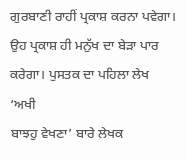ਗੁਰਬਾਣੀ ਰਾਹੀਂ ਪ੍ਰਕਾਸ਼ ਕਰਨਾ ਪਵੇਗਾ। ਉਹ ਪ੍ਰਕਾਸ਼ ਹੀ ਮਨੁੱਖ ਦਾ ਬੇੜਾ ਪਾਰ ਕਰੇਗਾ। ਪੁਸਤਕ ਦਾ ਪਹਿਲਾ ਲੇਖ ‘ਅਖੀ
ਬਾਝਹੁ ਵੇਖਣਾ’ ਬਾਰੇ ਲੇਖਕ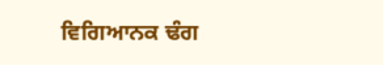ਵਿਗਿਆਨਕ ਢੰਗ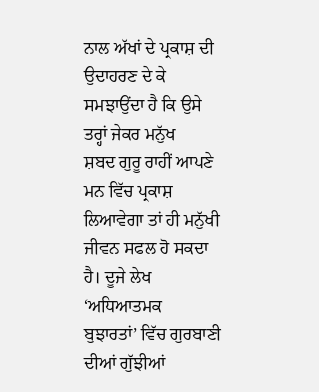ਨਾਲ ਅੱਖਾਂ ਦੇ ਪ੍ਰਕਾਸ਼ ਦੀ ਉਦਾਹਰਣ ਦੇ ਕੇ ਸਮਝਾਉਂਦਾ ਹੈ ਕਿ ਉਸੇ ਤਰ੍ਹਾਂ ਜੇਕਰ ਮਨੁੱਖ
ਸ਼ਬਦ ਗੁਰੂ ਰਾਹੀਂ ਆਪਣੇ ਮਨ ਵਿੱਚ ਪ੍ਰਕਾਸ਼ ਲਿਆਵੇਗਾ ਤਾਂ ਹੀ ਮਨੁੱਖੀ ਜੀਵਨ ਸਫਲ ਹੋ ਸਕਦਾ ਹੈ। ਦੂਜੇ ਲੇਖ ‘ਅਧਿਆਤਮਕ
ਬੁਝਾਰਤਾਂ’ ਵਿੱਚ ਗੁਰਬਾਣੀ ਦੀਆਂ ਗੁੱਝੀਆਂ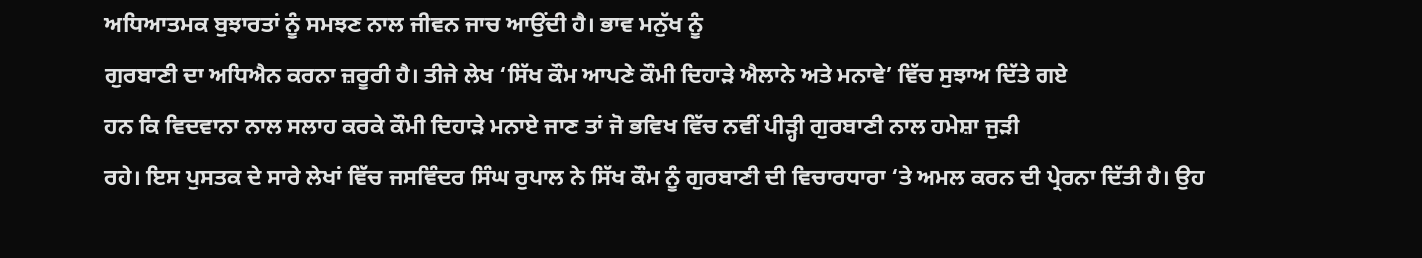ਅਧਿਆਤਮਕ ਬੁਝਾਰਤਾਂ ਨੂੰ ਸਮਝਣ ਨਾਲ ਜੀਵਨ ਜਾਚ ਆਉਂਦੀ ਹੈ। ਭਾਵ ਮਨੁੱਖ ਨੂੰ
ਗੁਰਬਾਣੀ ਦਾ ਅਧਿਐਨ ਕਰਨਾ ਜ਼ਰੂਰੀ ਹੈ। ਤੀਜੇ ਲੇਖ ‘ਸਿੱਖ ਕੌਮ ਆਪਣੇ ਕੌਮੀ ਦਿਹਾੜੇ ਐਲਾਨੇ ਅਤੇ ਮਨਾਵੇ’ ਵਿੱਚ ਸੁਝਾਅ ਦਿੱਤੇ ਗਏ
ਹਨ ਕਿ ਵਿਦਵਾਨਾ ਨਾਲ ਸਲਾਹ ਕਰਕੇ ਕੌਮੀ ਦਿਹਾੜੇ ਮਨਾਏ ਜਾਣ ਤਾਂ ਜੋ ਭਵਿਖ ਵਿੱਚ ਨਵੀਂ ਪੀੜ੍ਹੀ ਗੁਰਬਾਣੀ ਨਾਲ ਹਮੇਸ਼ਾ ਜੁੜੀ
ਰਹੇ। ਇਸ ਪੁਸਤਕ ਦੇ ਸਾਰੇ ਲੇਖਾਂ ਵਿੱਚ ਜਸਵਿੰਦਰ ਸਿੰਘ ਰੁਪਾਲ ਨੇ ਸਿੱਖ ਕੌਮ ਨੂੰ ਗੁਰਬਾਣੀ ਦੀ ਵਿਚਾਰਧਾਰਾ ‘ਤੇ ਅਮਲ ਕਰਨ ਦੀ ਪ੍ਰੇਰਨਾ ਦਿੱਤੀ ਹੈ। ਉਹ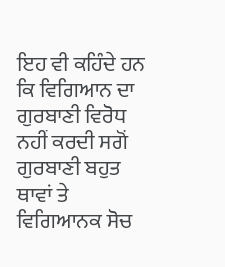ਇਹ ਵੀ ਕਹਿੰਦੇ ਹਨ ਕਿ ਵਿਗਿਆਨ ਦਾ ਗੁਰਬਾਣੀ ਵਿਰੋਧ ਨਹੀਂ ਕਰਦੀ ਸਗੋਂ ਗੁਰਬਾਣੀ ਬਹੁਤ ਥਾਵਾਂ ਤੇ
ਵਿਗਿਆਨਕ ਸੋਚ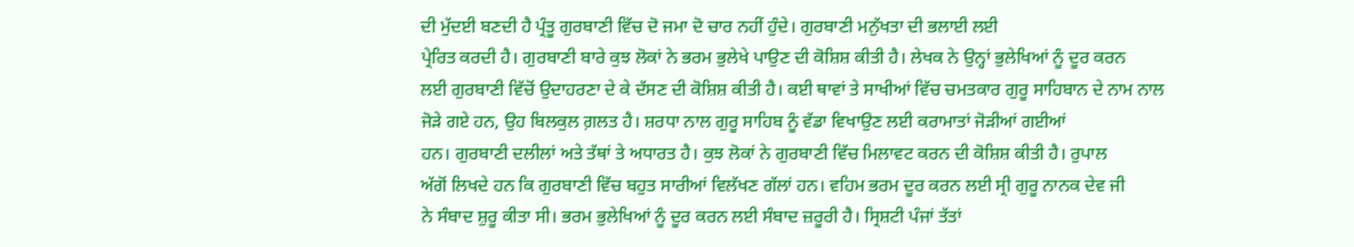ਦੀ ਮੁੱਦਈ ਬਣਦੀ ਹੈ ਪ੍ਰੰਤੂ ਗੁਰਬਾਣੀ ਵਿੱਚ ਦੋ ਜਮਾ ਦੋ ਚਾਰ ਨਹੀਂ ਹੁੰਦੇ। ਗੁਰਬਾਣੀ ਮਨੁੱਖਤਾ ਦੀ ਭਲਾਈ ਲਈ
ਪ੍ਰੇਰਿਤ ਕਰਦੀ ਹੈ। ਗੁਰਬਾਣੀ ਬਾਰੇ ਕੁਝ ਲੋਕਾਂ ਨੇ ਭਰਮ ਭੁਲੇਖੇ ਪਾਉਣ ਦੀ ਕੋਸ਼ਿਸ਼ ਕੀਤੀ ਹੈ। ਲੇਖਕ ਨੇ ਉਨ੍ਹਾਂ ਭੁਲੇਖਿਆਂ ਨੂੰ ਦੂਰ ਕਰਨ
ਲਈ ਗੁਰਬਾਣੀ ਵਿੱਚੋਂ ਉਦਾਹਰਣਾ ਦੇ ਕੇ ਦੱਸਣ ਦੀ ਕੋਸ਼ਿਸ਼ ਕੀਤੀ ਹੈ। ਕਈ ਥਾਵਾਂ ਤੇ ਸਾਖੀਆਂ ਵਿੱਚ ਚਮਤਕਾਰ ਗੁਰੂ ਸਾਹਿਬਾਨ ਦੇ ਨਾਮ ਨਾਲ ਜੋੜੇ ਗਏ ਹਨ, ਉਹ ਬਿਲਕੁਲ ਗ਼ਲਤ ਹੈ। ਸ਼ਰਧਾ ਨਾਲ ਗੁਰੂ ਸਾਹਿਬ ਨੂੰ ਵੱਡਾ ਵਿਖਾਉਣ ਲਈ ਕਰਾਮਾਤਾਂ ਜੋੜੀਆਂ ਗਈਆਂ
ਹਨ। ਗੁਰਬਾਣੀ ਦਲੀਲਾਂ ਅਤੇ ਤੱਥਾਂ ਤੇ ਅਧਾਰਤ ਹੈ। ਕੁਝ ਲੋਕਾਂ ਨੇ ਗੁਰਬਾਣੀ ਵਿੱਚ ਮਿਲਾਵਟ ਕਰਨ ਦੀ ਕੋਸ਼ਿਸ਼ ਕੀਤੀ ਹੈ। ਰੁਪਾਲ
ਅੱਗੋਂ ਲਿਖਦੇ ਹਨ ਕਿ ਗੁਰਬਾਣੀ ਵਿੱਚ ਬਹੁਤ ਸਾਰੀਆਂ ਵਿਲੱਖਣ ਗੱਲਾਂ ਹਨ। ਵਹਿਮ ਭਰਮ ਦੂਰ ਕਰਨ ਲਈ ਸ੍ਰੀ ਗੁਰੂ ਨਾਨਕ ਦੇਵ ਜੀ
ਨੇ ਸੰਬਾਦ ਸ਼ੁਰੂ ਕੀਤਾ ਸੀ। ਭਰਮ ਭੁਲੇਖਿਆਂ ਨੂੰ ਦੂਰ ਕਰਨ ਲਈ ਸੰਬਾਦ ਜ਼ਰੂਰੀ ਹੈ। ਸ੍ਰਿਸ਼ਟੀ ਪੰਜਾਂ ਤੱਤਾਂ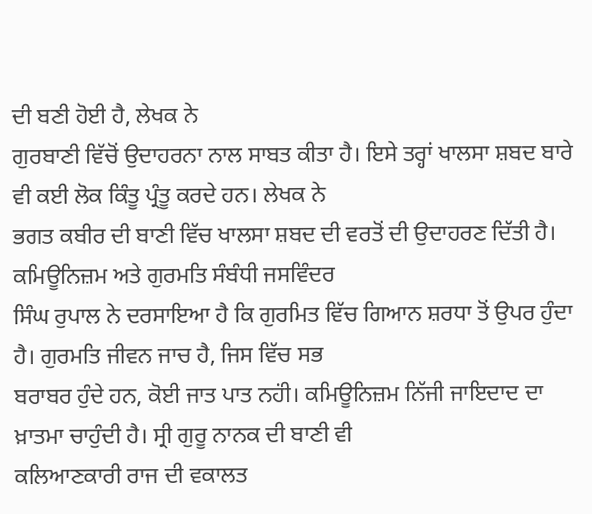ਦੀ ਬਣੀ ਹੋਈ ਹੈ, ਲੇਖਕ ਨੇ
ਗੁਰਬਾਣੀ ਵਿੱਚੋਂ ਉਦਾਹਰਨਾ ਨਾਲ ਸਾਬਤ ਕੀਤਾ ਹੈ। ਇਸੇ ਤਰ੍ਹਾਂ ਖਾਲਸਾ ਸ਼ਬਦ ਬਾਰੇ ਵੀ ਕਈ ਲੋਕ ਕਿੰਤੂ ਪ੍ਰੰਤੂ ਕਰਦੇ ਹਨ। ਲੇਖਕ ਨੇ
ਭਗਤ ਕਬੀਰ ਦੀ ਬਾਣੀ ਵਿੱਚ ਖਾਲਸਾ ਸ਼ਬਦ ਦੀ ਵਰਤੋਂ ਦੀ ਉਦਾਹਰਣ ਦਿੱਤੀ ਹੈ। ਕਮਿਊਨਿਜ਼ਮ ਅਤੇ ਗੁਰਮਤਿ ਸੰਬੰਧੀ ਜਸਵਿੰਦਰ
ਸਿੰਘ ਰੁਪਾਲ ਨੇ ਦਰਸਾਇਆ ਹੈ ਕਿ ਗੁਰਮਿਤ ਵਿੱਚ ਗਿਆਨ ਸ਼ਰਧਾ ਤੋਂ ਉਪਰ ਹੁੰਦਾ ਹੈ। ਗੁਰਮਤਿ ਜੀਵਨ ਜਾਚ ਹੈ, ਜਿਸ ਵਿੱਚ ਸਭ
ਬਰਾਬਰ ਹੁੰਦੇ ਹਨ, ਕੋਈ ਜਾਤ ਪਾਤ ਨਹਂੀ। ਕਮਿਊਨਿਜ਼ਮ ਨਿੱਜੀ ਜਾਇਦਾਦ ਦਾ ਖ਼ਾਤਮਾ ਚਾਹੁੰਦੀ ਹੈ। ਸ੍ਰੀ ਗੁਰੂ ਨਾਨਕ ਦੀ ਬਾਣੀ ਵੀ
ਕਲਿਆਣਕਾਰੀ ਰਾਜ ਦੀ ਵਕਾਲਤ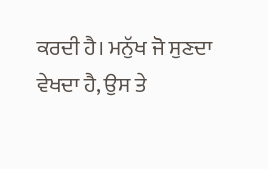ਕਰਦੀ ਹੈ। ਮਨੁੱਖ ਜੋ ਸੁਣਦਾ ਵੇਖਦਾ ਹੈ, ਉਸ ਤੇ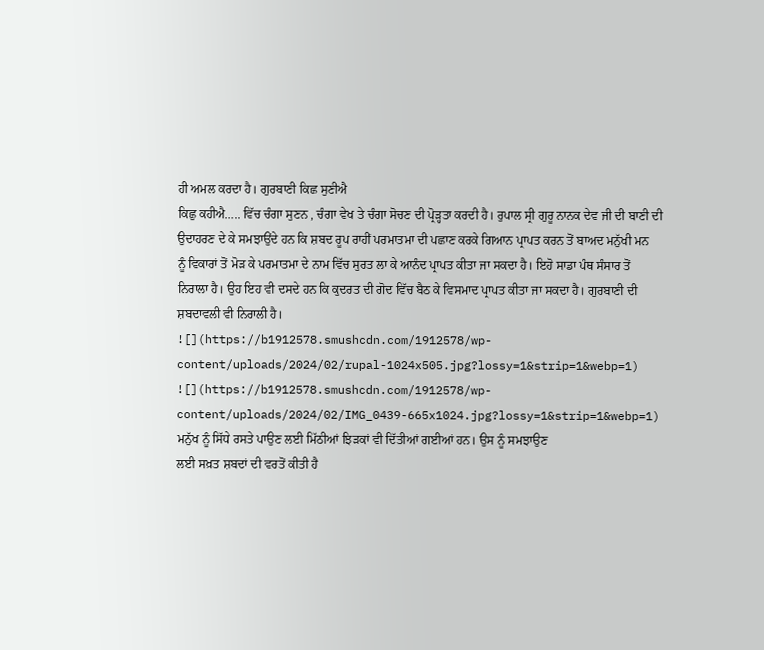ਹੀ ਅਮਲ ਕਰਦਾ ਹੈ। ਗੁਰਬਾਣੀ ਕਿਛ ਸੁਣੀਐ
ਕਿਛੁ ਕਹੀਐ….. ਵਿੱਚ ਚੰਗਾ ਸੁਣਨ , ਚੰਗਾ ਵੇਖ ਤੇ ਚੰਗਾ ਸੋਚਣ ਦੀ ਪ੍ਰੋੜ੍ਹਤਾ ਕਰਦੀ ਹੈ। ਰੁਪਾਲ ਸ੍ਰੀ ਗੁਰੂ ਨਾਨਕ ਦੇਵ ਜੀ ਦੀ ਬਾਣੀ ਦੀ
ਉਦਾਹਰਣ ਦੇ ਕੇ ਸਮਝਾਉਂਦੇ ਹਨ ਕਿ ਸ਼ਬਦ ਰੂਪ ਰਾਹੀਂ ਪਰਮਾਤਮਾ ਦੀ ਪਛਾਣ ਕਰਕੇ ਗਿਆਨ ਪ੍ਰਾਪਤ ਕਰਨ ਤੋਂ ਬਾਅਦ ਮਨੁੱਖੀ ਮਨ
ਨੂੰ ਵਿਕਾਰਾਂ ਤੋਂ ਮੋੜ ਕੇ ਪਰਮਾਤਮਾ ਦੇ ਨਾਮ ਵਿੱਚ ਸੁਰਤ ਲਾ ਕੇ ਆਨੰਦ ਪ੍ਰਾਪਤ ਕੀਤਾ ਜਾ ਸਕਦਾ ਹੈ। ਇਹੋ ਸਾਡਾ ਪੰਥ ਸੰਸਾਰ ਤੋਂ
ਨਿਰਾਲਾ ਹੈ। ਉਹ ਇਹ ਵੀ ਦਸਦੇ ਹਨ ਕਿ ਕੁਦਰਤ ਦੀ ਗੋਦ ਵਿੱਚ ਬੈਠ ਕੇ ਵਿਸਮਾਦ ਪ੍ਰਾਪਤ ਕੀਤਾ ਜਾ ਸਕਦਾ ਹੈ। ਗੁਰਬਾਣੀ ਦੀ
ਸ਼ਬਦਾਵਲੀ ਵੀ ਨਿਰਾਲੀ ਹੈ।
![](https://b1912578.smushcdn.com/1912578/wp-content/uploads/2024/02/rupal-1024x505.jpg?lossy=1&strip=1&webp=1)
![](https://b1912578.smushcdn.com/1912578/wp-content/uploads/2024/02/IMG_0439-665x1024.jpg?lossy=1&strip=1&webp=1)
ਮਨੁੱਖ ਨੂੰ ਸਿੱਧੇ ਰਸਤੇ ਪਾਉਣ ਲਈ ਮਿੱਠੀਆਂ ਝਿੜਕਾਂ ਵੀ ਦਿੱਤੀਆਂ ਗਈਆਂ ਹਨ। ਉਸ ਨੂੰ ਸਮਝਾਉਣ
ਲਈ ਸਖ਼ਤ ਸ਼ਬਦਾਂ ਦੀ ਵਰਤੋਂ ਕੀਤੀ ਹੈ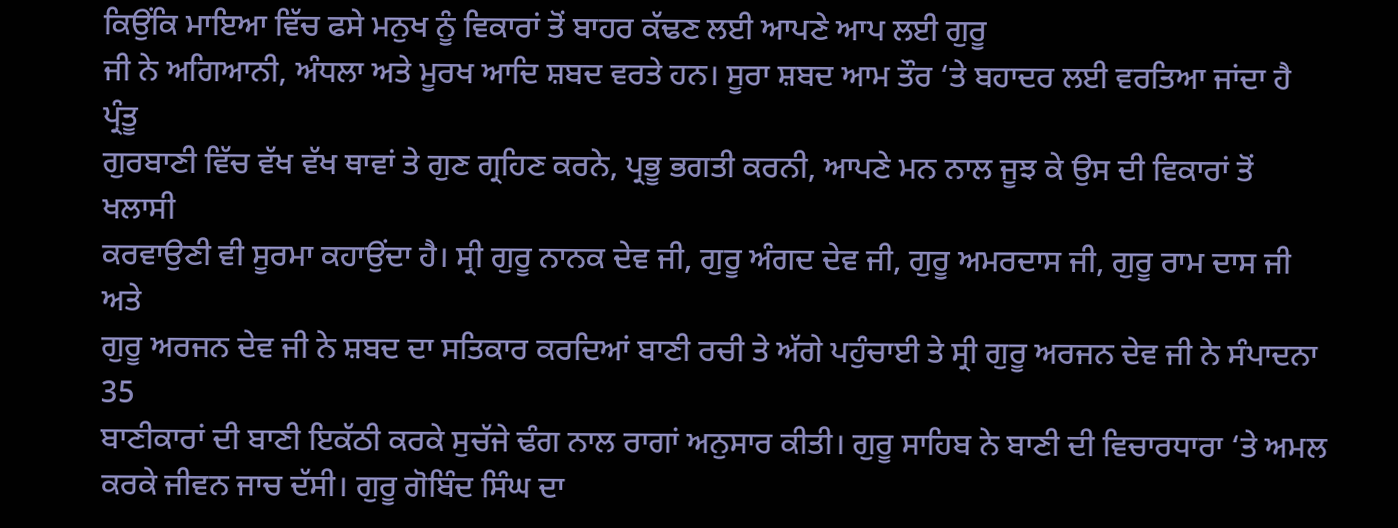ਕਿਉਂਕਿ ਮਾਇਆ ਵਿੱਚ ਫਸੇ ਮਨੁਖ ਨੂੰ ਵਿਕਾਰਾਂ ਤੋਂ ਬਾਹਰ ਕੱਢਣ ਲਈ ਆਪਣੇ ਆਪ ਲਈ ਗੁਰੂ
ਜੀ ਨੇ ਅਗਿਆਨੀ, ਅੰਧਲਾ ਅਤੇ ਮੂਰਖ ਆਦਿ ਸ਼ਬਦ ਵਰਤੇ ਹਨ। ਸੂਰਾ ਸ਼ਬਦ ਆਮ ਤੌਰ ‘ਤੇ ਬਹਾਦਰ ਲਈ ਵਰਤਿਆ ਜਾਂਦਾ ਹੈ ਪ੍ਰੰਤੂ
ਗੁਰਬਾਣੀ ਵਿੱਚ ਵੱਖ ਵੱਖ ਥਾਵਾਂ ਤੇ ਗੁਣ ਗ੍ਰਹਿਣ ਕਰਨੇ, ਪ੍ਰਭੂ ਭਗਤੀ ਕਰਨੀ, ਆਪਣੇ ਮਨ ਨਾਲ ਜੂਝ ਕੇ ਉਸ ਦੀ ਵਿਕਾਰਾਂ ਤੋਂ ਖਲਾਸੀ
ਕਰਵਾਉਣੀ ਵੀ ਸੂਰਮਾ ਕਹਾਉਂਦਾ ਹੈ। ਸ੍ਰੀ ਗੁਰੂ ਨਾਨਕ ਦੇਵ ਜੀ, ਗੁਰੂ ਅੰਗਦ ਦੇਵ ਜੀ, ਗੁਰੂ ਅਮਰਦਾਸ ਜੀ, ਗੁਰੂ ਰਾਮ ਦਾਸ ਜੀ ਅਤੇ
ਗੁਰੂ ਅਰਜਨ ਦੇਵ ਜੀ ਨੇ ਸ਼ਬਦ ਦਾ ਸਤਿਕਾਰ ਕਰਦਿਆਂ ਬਾਣੀ ਰਚੀ ਤੇ ਅੱਗੇ ਪਹੁੰਚਾਈ ਤੇ ਸ੍ਰੀ ਗੁਰੂ ਅਰਜਨ ਦੇਵ ਜੀ ਨੇ ਸੰਪਾਦਨਾ 35
ਬਾਣੀਕਾਰਾਂ ਦੀ ਬਾਣੀ ਇਕੱਠੀ ਕਰਕੇ ਸੁਚੱਜੇ ਢੰਗ ਨਾਲ ਰਾਗਾਂ ਅਨੁਸਾਰ ਕੀਤੀ। ਗੁਰੂ ਸਾਹਿਬ ਨੇ ਬਾਣੀ ਦੀ ਵਿਚਾਰਧਾਰਾ ‘ਤੇ ਅਮਲ
ਕਰਕੇ ਜੀਵਨ ਜਾਚ ਦੱਸੀ। ਗੁਰੂ ਗੋਬਿੰਦ ਸਿੰਘ ਦਾ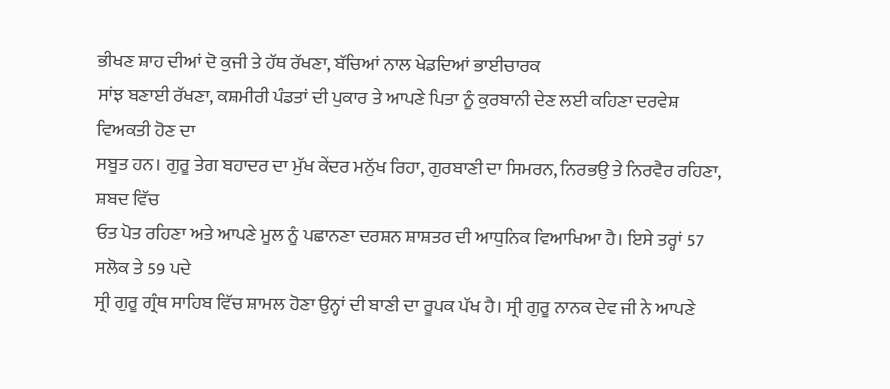ਭੀਖਣ ਸ਼ਾਹ ਦੀਆਂ ਦੋ ਕੁਜੀ ਤੇ ਹੱਥ ਰੱਖਣਾ, ਬੱਚਿਆਂ ਨਾਲ ਖੇਡਦਿਆਂ ਭਾਈਚਾਰਕ
ਸਾਂਝ ਬਣਾਈ ਰੱਖਣਾ, ਕਸ਼ਮੀਰੀ ਪੰਡਤਾਂ ਦੀ ਪੁਕਾਰ ਤੇ ਆਪਣੇ ਪਿਤਾ ਨੂੰ ਕੁਰਬਾਨੀ ਦੇਣ ਲਈ ਕਹਿਣਾ ਦਰਵੇਸ਼ ਵਿਅਕਤੀ ਹੋਣ ਦਾ
ਸਬੂਤ ਹਨ। ਗੁਰੂ ਤੇਗ ਬਹਾਦਰ ਦਾ ਮੁੱਖ ਕੇਂਦਰ ਮਨੁੱਖ ਰਿਹਾ, ਗੁਰਬਾਣੀ ਦਾ ਸਿਮਰਨ, ਨਿਰਭਉ ਤੇ ਨਿਰਵੈਰ ਰਹਿਣਾ, ਸ਼ਬਦ ਵਿੱਚ
ਓਤ ਪੋਤ ਰਹਿਣਾ ਅਤੇ ਆਪਣੇ ਮੂਲ ਨੂੰ ਪਛਾਨਣਾ ਦਰਸ਼ਨ ਸ਼ਾਸ਼ਤਰ ਦੀ ਆਧੁਨਿਕ ਵਿਆਖਿਆ ਹੈ। ਇਸੇ ਤਰ੍ਹਾਂ 57 ਸਲੋਕ ਤੇ 59 ਪਦੇ
ਸ੍ਰੀ ਗੁਰੂ ਗ੍ਰੰਥ ਸਾਹਿਬ ਵਿੱਚ ਸ਼ਾਮਲ ਹੋਣਾ ਉਨ੍ਹਾਂ ਦੀ ਬਾਣੀ ਦਾ ਰੂਪਕ ਪੱਖ ਹੈ। ਸ੍ਰੀ ਗੁਰੂ ਨਾਨਕ ਦੇਵ ਜੀ ਨੇ ਆਪਣੇ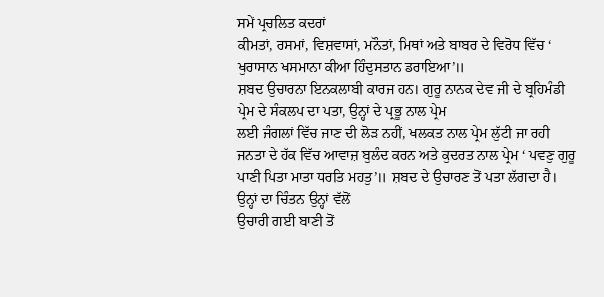ਸਮੇਂ ਪ੍ਰਚਲਿਤ ਕਦਰਾਂ
ਕੀਮਤਾਂ, ਰਸਮਾਂ, ਵਿਸ਼ਵਾਸਾਂ, ਮਨੌਤਾਂ, ਮਿਥਾਂ ਅਤੇ ਬਾਬਰ ਦੇ ਵਿਰੋਧ ਵਿੱਚ ‘ ਖੁਰਾਸਾਨ ਖਸਮਾਨਾ ਕੀਆ ਹਿੰਦੁਸਤਾਨ ਡਰਾਇਆ’॥
ਸ਼ਬਦ ਉਚਾਰਨਾ ਇਨਕਲਾਬੀ ਕਾਰਜ ਹਨ। ਗੁਰੂ ਨਾਨਕ ਦੇਵ ਜੀ ਦੇ ਬ੍ਰਹਿਮੰਡੀ ਪ੍ਰੇਮ ਦੇ ਸੰਕਲਪ ਦਾ ਪਤਾ, ਉਨ੍ਹਾਂ ਦੇ ਪ੍ਰਭੂ ਨਾਲ ਪ੍ਰੇਮ
ਲਈ ਜੰਗਲਾਂ ਵਿੱਚ ਜਾਣ ਦੀ ਲੋੜ ਨਹੀਂ, ਖਲਕਤ ਨਾਲ ਪ੍ਰੇਮ ਲੁੱਟੀ ਜਾ ਰਹੀ ਜਨਤਾ ਦੇ ਹੱਕ ਵਿੱਚ ਆਵਾਜ਼ ਬੁਲੰਦ ਕਰਨ ਅਤੇ ਕੁਦਰਤ ਨਾਲ ਪ੍ਰੇਮ ‘ ਪਵਣੁ ਗੁਰੂ ਪਾਣੀ ਪਿਤਾ ਮਾਤਾ ਧਰਤਿ ਮਹਤੁ’॥ ਸ਼ਬਦ ਦੇ ਉਚਾਰਣ ਤੋਂ ਪਤਾ ਲੱਗਦਾ ਹੈ। ਉਨ੍ਹਾਂ ਦਾ ਚਿੰਤਨ ਉਨ੍ਹਾਂ ਵੱਲੋਂ
ਉਚਾਰੀ ਗਈ ਬਾਣੀ ਤੋਂ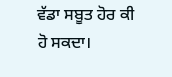ਵੱਡਾ ਸਬੂਤ ਹੋਰ ਕੀ ਹੋ ਸਕਦਾ।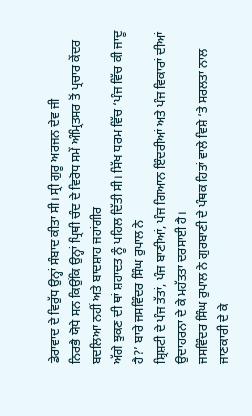ਡੇਰਾਵਾਦ ਦੇ ਵਿਰੁੱਧ ਉਨ੍ਹਾਂ ਸੰਬਾਦ ਕੀਤਾ ਸੀ। ਸ੍ਰੀ ਗੁਰੂ ਅਰਜਨ ਦੇਵ ਜੀ
ਨਿਰਭੈ ਯੋਧੇ ਸਨ ਕਿਉਂਕਿ ਉਨ੍ਹਾਂ ਪ੍ਰਿਥੀ ਚੰਦ ਦੇ ਵਿਰੋਧ ਸਮੇਂ ਅੰਮ੍ਰਿਤਸਰ ਤੋਂ ਪ੍ਰਚਾਰ ਕੇਂਦਰ ਬਦਲਿਆ ਨਹੀਂ ਅਤੇ ਬਾਦਸ਼ਾਹ ਜਹਾਂਗੀਰ
ਅੱਗੇ ਝੁਕਣ ਦੀ ਥਾਂ ਸ਼ਹਾਦਤ ਨੂੰ ਪਹਿਲ ਦਿੱਤੀ ਸੀ। ਸਿੱਖ ਧਰਮ ਵਿੱਚ ‘ਪੰਜ ਵਿੱਚ ਕੀ ਜਾਦੂ ਹੈ?’ ਬਾਰੇ ਜਸਵਿੰਦਰ ਸਿੰਘ ਰੁਪਾਲ ਨੇ
ਸ਼੍ਰਿਸ਼ਟੀ ਦੇ ਪੰਜ ਤੱਤਾਂ, ਪੰਜ ਬਾਣੀਆਂ, ਪੰਜ ਗਿਆਨ ਇੰਦਰੀਆਂ ਅਤੇ ਪੰਜ ਵਿਕਾਰਾਂ ਦੀਆਂ ਉਦਾਹਰਨਾ ਦੇ ਕੇ ਮਹੱਤਤਾ ਦਰਸਾਈ ਹੈ।
ਜਸਵਿੰਦਰ ਸਿੰਘ ਰੁਪਾਲ ਨੇ ਗੁਰਬਾਣੀ ਦੇ ਪੰਥਕ ਹਿਤਾਂ ਵਾਲੇ ਵਿਸ਼ੇ ‘ਤੇ ਸਰਲਤਾ ਨਾਲ ਜਾਣਕਾਰੀ ਦੇ ਕੇ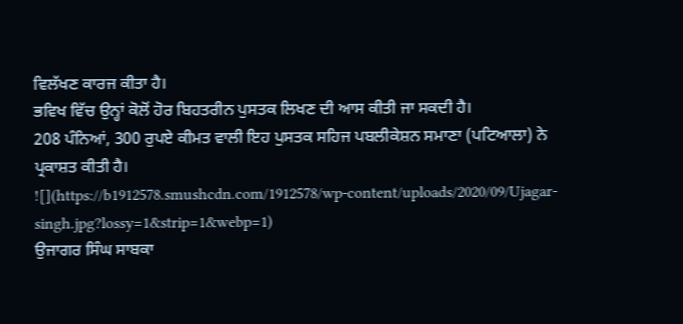ਵਿਲੱਖਣ ਕਾਰਜ ਕੀਤਾ ਹੈ।
ਭਵਿਖ ਵਿੱਚ ਉਨ੍ਹਾਂ ਕੋਲੋਂ ਹੋਰ ਬਿਹਤਰੀਨ ਪੁਸਤਕ ਲਿਖਣ ਦੀ ਆਸ ਕੀਤੀ ਜਾ ਸਕਦੀ ਹੈ।
208 ਪੰਨਿਆਂ, 300 ਰੁਪਏ ਕੀਮਤ ਵਾਲੀ ਇਹ ਪੁਸਤਕ ਸਹਿਜ ਪਬਲੀਕੇਸ਼ਨ ਸਮਾਣਾ (ਪਟਿਆਲਾ) ਨੇ ਪ੍ਰਕਾਸ਼ਤ ਕੀਤੀ ਹੈ।
![](https://b1912578.smushcdn.com/1912578/wp-content/uploads/2020/09/Ujagar-singh.jpg?lossy=1&strip=1&webp=1)
ਉਜਾਗਰ ਸਿੰਘ ਸਾਬਕਾ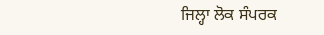ਜਿਲ੍ਹਾ ਲੋਕ ਸੰਪਰਕ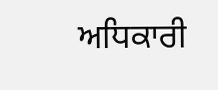ਅਧਿਕਾਰੀ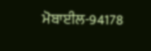ਮੋਬਾਈਲ-94178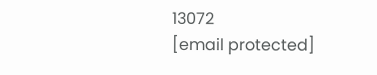13072
[email protected]